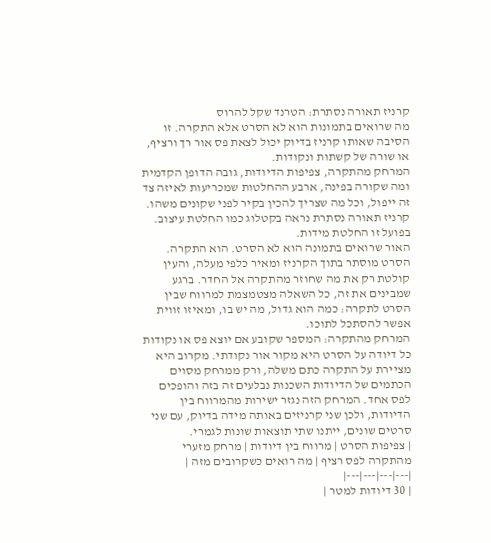קרניז תאורה נסתרת: הטרנד שקל להרוס
מה שרואים בתמונות הוא לא הסרט אלא התקרה. זו הסיבה שאותו קרניז בדיוק יכול לצאת פס אור רך ורציף, או שורה של קשתות ונקודות.
המרחק מהתקרה, צפיפות הדיודות, גובה הדופן הקדמית ומה שקורה בפינה, ארבע ההחלטות שמכריעות לאיזה צד זה ייפול, וכל מה שצריך להכין בקיר לפני שקונים משהו.
קרניז תאורה נסתרת נראה בקטלוג כמו החלטת עיצוב. בפועל זו החלטת מידות.
האור שרואים בתמונה הוא לא הסרט. הוא התקרה. הסרט מוסתר בתוך הקרניז ומאיר כלפי מעלה, והעין קולטת רק את מה שחוזר מהתקרה אל החדר. ברגע שמבינים את זה, כל השאלה מצטמצמת למרווח שבין הסרט לתקרה: כמה הוא גדול, מה יש בו, ומאיזו זווית אפשר להסתכל לתוכו.
המרחק מהתקרה: המספר שקובע אם יוצא פס או נקודות
כל דיודה על הסרט היא מקור אור נקודתי. מקרוב היא מציירת על התקרה כתם משלה, ורק ממרחק מסוים הכתמים של הדיודות השכנות נבלעים זה בזה והופכים לפס אחד. המרחק הזה נגזר ישירות מהמרווח בין הדיודות, ולכן שני קרניזים באותה מידה בדיוק, עם שני סרטים שונים, ייתנו שתי תוצאות שונות לגמרי.
| צפיפות הסרט | מרווח בין דיודות | מרחק מזערי מהתקרה לפס רציף | מה רואים כשקרובים מזה |
|---|---|---|---|
| 30 דיודות למטר |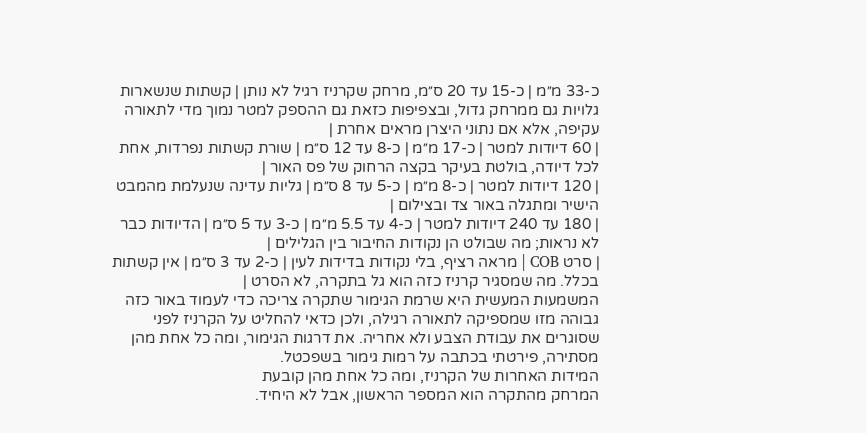כ-33 מ״מ | כ-15 עד 20 ס״מ, מרחק שקרניז רגיל לא נותן | קשתות שנשארות גלויות גם ממרחק גדול, ובצפיפות כזאת גם ההספק למטר נמוך מדי לתאורה עקיפה, אלא אם נתוני היצרן מראים אחרת |
| 60 דיודות למטר | כ-17 מ״מ | כ-8 עד 12 ס״מ | שורת קשתות נפרדות, אחת לכל דיודה, בולטת בעיקר בקצה הרחוק של פס האור |
| 120 דיודות למטר | כ-8 מ״מ | כ-5 עד 8 ס״מ | גליות עדינה שנעלמת מהמבט הישיר ומתגלה באור צד ובצילום |
| 180 עד 240 דיודות למטר | כ-4 עד 5.5 מ״מ | כ-3 עד 5 ס״מ | הדיודות כבר לא נראות; מה שבולט הן נקודות החיבור בין הגלילים |
| סרט COB | מראה רציף, בלי נקודות בדידות לעין | כ-2 עד 3 ס״מ | אין קשתות בכלל. מה שמסגיר קרניז כזה הוא גל בתקרה, לא הסרט |
המשמעות המעשית היא שרמת הגימור שתקרה צריכה כדי לעמוד באור כזה גבוהה מזו שמספיקה לתאורה רגילה, ולכן כדאי להחליט על הקרניז לפני שסוגרים את עבודת הצבע ולא אחריה. את דרגות הגימור, ומה כל אחת מהן מסתירה, פירטתי בכתבה על רמות גימור בשפכטל.
המידות האחרות של הקרניז, ומה כל אחת מהן קובעת
המרחק מהתקרה הוא המספר הראשון, אבל לא היחיד.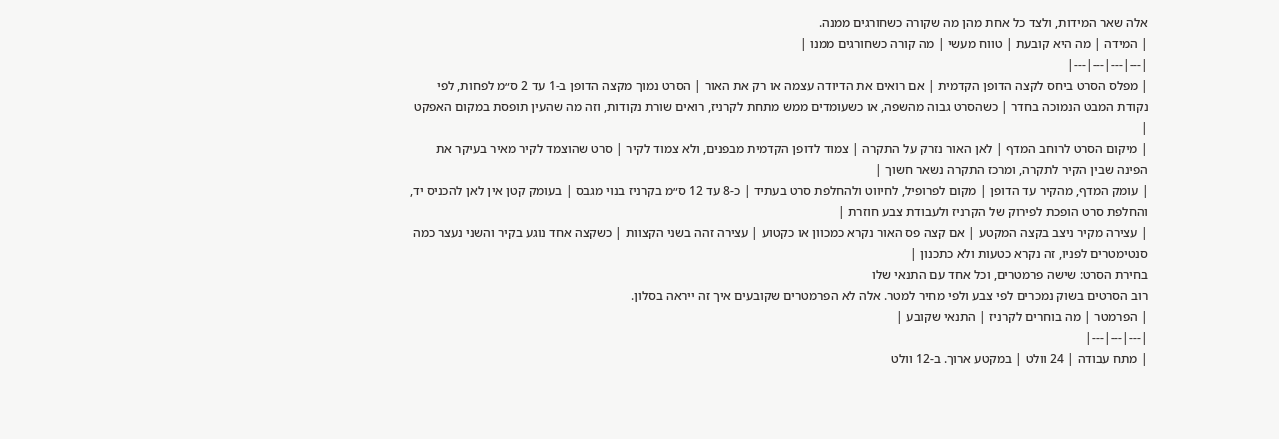אלה שאר המידות, ולצד כל אחת מהן מה שקורה כשחורגים ממנה.
| המידה | מה היא קובעת | טווח מעשי | מה קורה כשחורגים ממנו |
|---|---|---|---|
| מפלס הסרט ביחס לקצה הדופן הקדמית | אם רואים את הדיודה עצמה או רק את האור | הסרט נמוך מקצה הדופן ב-1 עד 2 ס״מ לפחות, לפי נקודת המבט הנמוכה בחדר | כשהסרט גבוה מהשפה, או כשעומדים ממש מתחת לקרניז, רואים שורת נקודות, וזה מה שהעין תופסת במקום האפקט |
| מיקום הסרט לרוחב המדף | לאן האור נזרק על התקרה | צמוד לדופן הקדמית מבפנים, ולא צמוד לקיר | סרט שהוצמד לקיר מאיר בעיקר את הפינה שבין הקיר לתקרה, ומרכז התקרה נשאר חשוך |
| עומק המדף, מהקיר עד הדופן | מקום לפרופיל, לחיווט ולהחלפת סרט בעתיד | כ-8 עד 12 ס״מ בקרניז בנוי מגבס | בעומק קטן אין לאן להכניס יד, והחלפת סרט הופכת לפירוק של הקרניז ולעבודת צבע חוזרת |
| עצירה מקיר ניצב בקצה המקטע | אם קצה פס האור נקרא כמכוון או כקטוע | עצירה זהה בשני הקצוות | כשקצה אחד נוגע בקיר והשני נעצר כמה סנטימטרים לפניו, זה נקרא כטעות ולא כתכנון |
בחירת הסרט: שישה פרמטרים, וכל אחד עם התנאי שלו
רוב הסרטים בשוק נמכרים לפי צבע ולפי מחיר למטר. אלה לא הפרמטרים שקובעים איך זה ייראה בסלון.
| הפרמטר | מה בוחרים לקרניז | התנאי שקובע |
|---|---|---|
| מתח עבודה | 24 וולט | במקטע ארוך. ב-12 וולט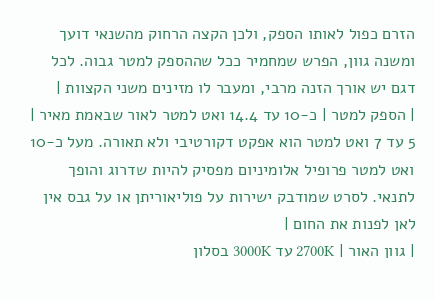הזרם כפול לאותו הספק, ולכן הקצה הרחוק מהשנאי דועך ומשנה גוון, הפרש שמחמיר ככל שההספק למטר גבוה. לכל דגם יש אורך הזנה מרבי, ומעבר לו מזינים משני הקצוות |
| הספק למטר | כ-10 עד 14.4 ואט למטר לאור שבאמת מאיר | 5 עד 7 ואט למטר הוא אפקט דקורטיבי ולא תאורה. מעל כ-10 ואט למטר פרופיל אלומיניום מפסיק להיות שדרוג והופך לתנאי. לסרט שמודבק ישירות על פוליאוריתן או על גבס אין לאן לפנות את החום |
| גוון האור | 2700K עד 3000K בסלון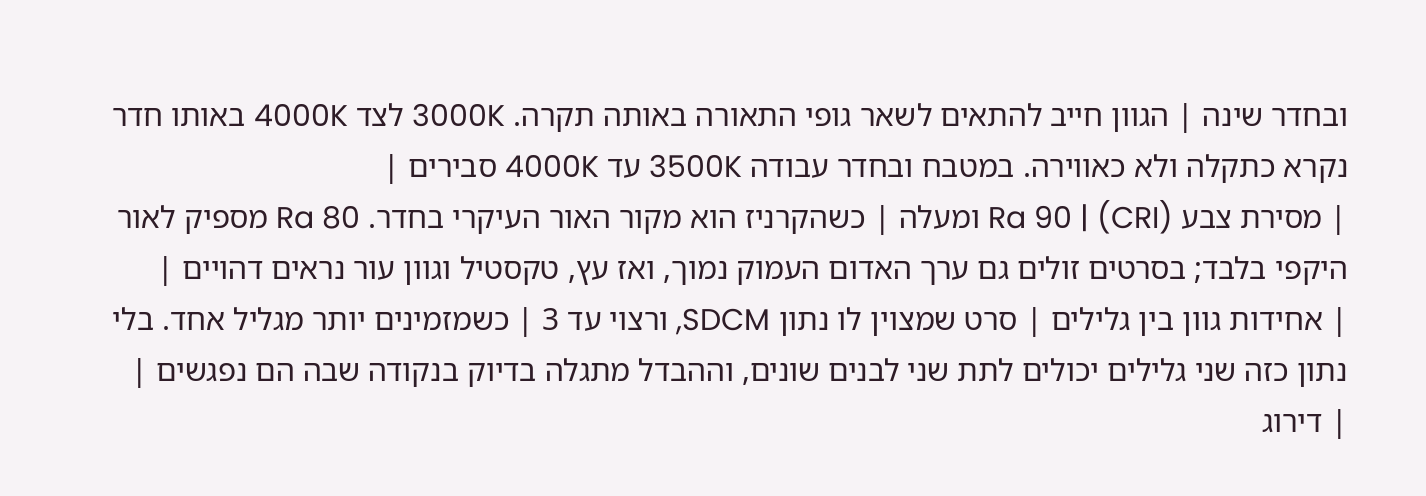ובחדר שינה | הגוון חייב להתאים לשאר גופי התאורה באותה תקרה. 3000K לצד 4000K באותו חדר נקרא כתקלה ולא כאווירה. במטבח ובחדר עבודה 3500K עד 4000K סבירים |
| מסירת צבע (CRI) | Ra 90 ומעלה | כשהקרניז הוא מקור האור העיקרי בחדר. Ra 80 מספיק לאור היקפי בלבד; בסרטים זולים גם ערך האדום העמוק נמוך, ואז עץ, טקסטיל וגוון עור נראים דהויים |
| אחידות גוון בין גלילים | סרט שמצוין לו נתון SDCM, ורצוי עד 3 | כשמזמינים יותר מגליל אחד. בלי נתון כזה שני גלילים יכולים לתת שני לבנים שונים, וההבדל מתגלה בדיוק בנקודה שבה הם נפגשים |
| דירוג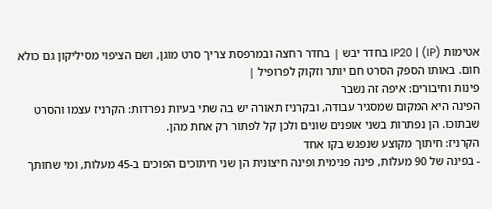אטימות (IP) | IP20 בחדר יבש | בחדר רחצה ובמרפסת צריך סרט מוגן, ושם הציפוי מסיליקון גם כולא חום. באותו הספק הסרט חם יותר וזקוק לפרופיל |
פינות וחיבורים: איפה זה נשבר
הפינה היא המקום שמסגיר עבודה, ובקרניז תאורה יש בה שתי בעיות נפרדות: הקרניז עצמו והסרט שבתוכו. הן נפתרות בשני אופנים שונים ולכן קל לפתור רק אחת מהן.
הקרניז: חיתוך מקוצע שנפגש בקו אחד
- בפינה של 90 מעלות, פינה פנימית ופינה חיצונית הן שני חיתוכים הפוכים ב-45 מעלות, ומי שחותך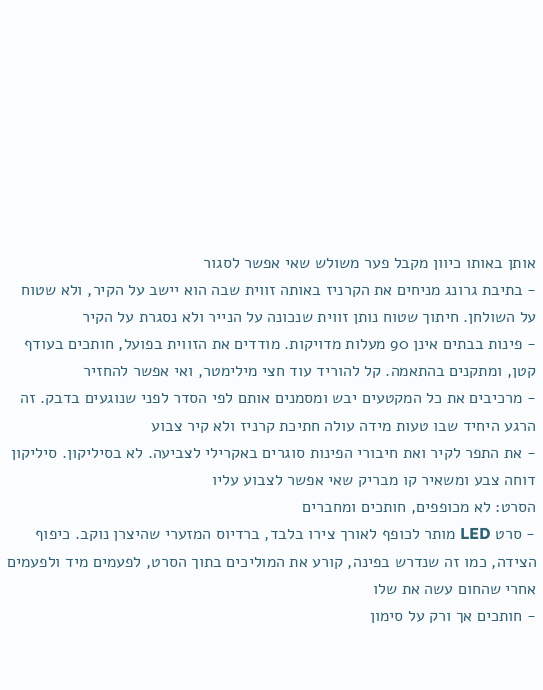אותן באותו כיוון מקבל פער משולש שאי אפשר לסגור
- בתיבת גרונג מניחים את הקרניז באותה זווית שבה הוא יישב על הקיר, ולא שטוח על השולחן. חיתוך שטוח נותן זווית שנכונה על הנייר ולא נסגרת על הקיר
- פינות בבתים אינן 90 מעלות מדויקות. מודדים את הזווית בפועל, חותכים בעודף קטן, ומתקנים בהתאמה. קל להוריד עוד חצי מילימטר, ואי אפשר להחזיר
- מרכיבים את כל המקטעים יבש ומסמנים אותם לפי הסדר לפני שנוגעים בדבק. זה הרגע היחיד שבו טעות מידה עולה חתיכת קרניז ולא קיר צבוע
- את התפר לקיר ואת חיבורי הפינות סוגרים באקרילי לצביעה. לא בסיליקון. סיליקון דוחה צבע ומשאיר קו מבריק שאי אפשר לצבוע עליו
הסרט: לא מכופפים, חותכים ומחברים
- סרט LED מותר לכופף לאורך צירו בלבד, ברדיוס המזערי שהיצרן נוקב. כיפוף הצידה, כמו זה שנדרש בפינה, קורע את המוליכים בתוך הסרט, לפעמים מיד ולפעמים אחרי שהחום עשה את שלו
- חותכים אך ורק על סימון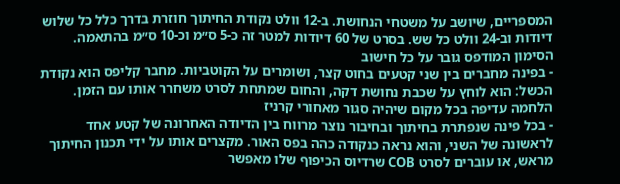המספריים, שיושב על משטחי הנחושת. ב-12 וולט נקודת החיתוך חוזרת בדרך כלל כל שלוש דיודות וב-24 וולט כל שש. בסרט של 60 דיודות למטר זה כ-5 ס״מ וכ-10 ס״מ בהתאמה. הסימון המודפס גובר על כל חישוב
- בפינה מחברים בין שני קטעים בחוט קצר, ושומרים על הקוטביות. מחבר קליפס הוא נקודת הכשל: הוא לוחץ על שכבת נחושת דקה, והחום שמתחת לסרט משחרר אותו עם הזמן. הלחמה עדיפה בכל מקום שיהיה סגור מאחורי קרניז
- בכל פינה שנפתרת בחיתוך ובחיבור נוצר מרווח בין הדיודה האחרונה של קטע אחד לראשונה של השני, והוא נראה כנקודה כהה בפס האור. מקצרים אותו על ידי תכנון החיתוך מראש, או עוברים לסרט COB שרדיוס הכיפוף שלו מאפשר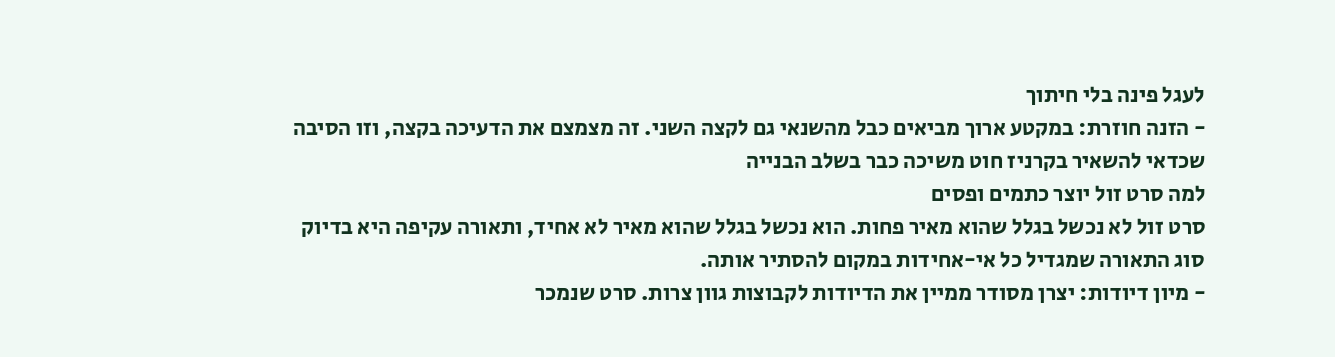לעגל פינה בלי חיתוך
- הזנה חוזרת: במקטע ארוך מביאים כבל מהשנאי גם לקצה השני. זה מצמצם את הדעיכה בקצה, וזו הסיבה שכדאי להשאיר בקרניז חוט משיכה כבר בשלב הבנייה
למה סרט זול יוצר כתמים ופסים
סרט זול לא נכשל בגלל שהוא מאיר פחות. הוא נכשל בגלל שהוא מאיר לא אחיד, ותאורה עקיפה היא בדיוק סוג התאורה שמגדיל כל אי-אחידות במקום להסתיר אותה.
- מיון דיודות: יצרן מסודר ממיין את הדיודות לקבוצות גוון צרות. סרט שנמכר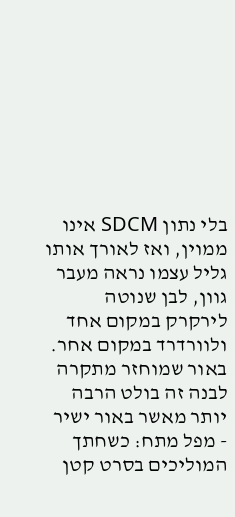בלי נתון SDCM אינו ממוין, ואז לאורך אותו גליל עצמו נראה מעבר גוון, לבן שנוטה לירקרק במקום אחד ולוורדרד במקום אחר. באור שמוחזר מתקרה לבנה זה בולט הרבה יותר מאשר באור ישיר
- מפל מתח: כשחתך המוליכים בסרט קטן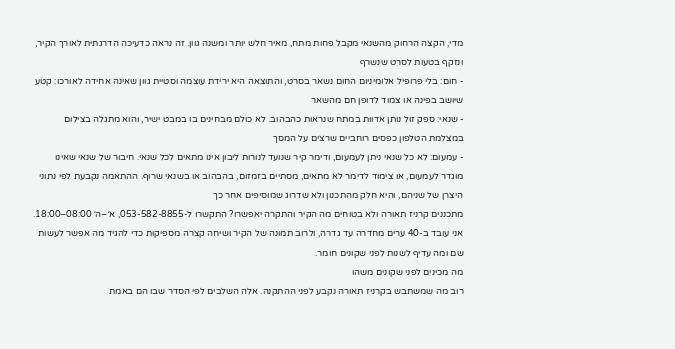מדי, הקצה הרחוק מהשנאי מקבל פחות מתח, מאיר חלש יותר ומשנה גוון. זה נראה כדעיכה הדרגתית לאורך הקיר, ונזקף בטעות לסרט שנשרף
- חום: בלי פרופיל אלומיניום החום נשאר בסרט, והתוצאה היא ירידת עוצמה וסטיית גוון שאינה אחידה לאורכו: קטע שיושב בפינה או צמוד לדופן חם מהשאר
- שנאי: ספק זול נותן אדוות במתח שנראות כהבהוב. לא כולם מבחינים בו במבט ישיר, והוא מתגלה בצילום במצלמת הטלפון כפסים רוחביים שרצים על המסך
- עמעום: לא כל שנאי ניתן לעמעום, ודימר קיר שנועד לנורות ליבון אינו מתאים לכל שנאי. חיבור של שנאי שאינו מוגדר לעמעום, או צימוד לדימר לא מתאים, מסתיים בזמזום, בהבהוב או בשנאי שרוף. ההתאמה נקבעת לפי נתוני היצרן של שניהם, והיא חלק מהתכנון ולא שדרוג שמוסיפים אחר כך
מתכננים קרניז תאורה ולא בטוחים מה הקיר והתקרה יאפשרו? התקשרו ל-053-582-8855, א׳–ה׳ 08:00–18:00. אני עובד ב-40 ערים מחדרה עד גדרה, ולרוב תמונה של הקיר ושיחה קצרה מספיקות כדי להגיד מה אפשר לעשות שם ומה עדיף לשנות לפני שקונים חומר.
מה מכינים לפני שקונים משהו
רוב מה שמשתבש בקרניז תאורה נקבע לפני ההתקנה. אלה השלבים לפי הסדר שבו הם באמת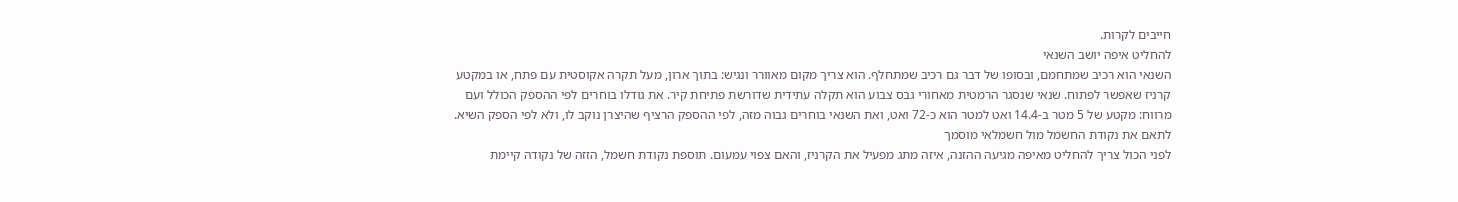חייבים לקרות.
להחליט איפה יושב השנאי
השנאי הוא רכיב שמתחמם, ובסופו של דבר גם רכיב שמתחלף. הוא צריך מקום מאוורר ונגיש: בתוך ארון, מעל תקרה אקוסטית עם פתח, או במקטע קרניז שאפשר לפתוח. שנאי שנסגר הרמטית מאחורי גבס צבוע הוא תקלה עתידית שדורשת פתיחת קיר. את גודלו בוחרים לפי ההספק הכולל ועם מרווח: מקטע של 5 מטר ב-14.4 ואט למטר הוא כ-72 ואט, ואת השנאי בוחרים גבוה מזה, לפי ההספק הרציף שהיצרן נוקב לו, ולא לפי הספק השיא.
לתאם את נקודת החשמל מול חשמלאי מוסמך
לפני הכול צריך להחליט מאיפה מגיעה ההזנה, איזה מתג מפעיל את הקרניז, והאם צפוי עמעום. תוספת נקודת חשמל, הזזה של נקודה קיימת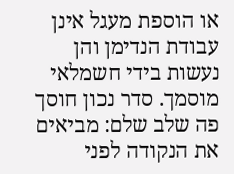או הוספת מעגל אינן עבודת הנדימן והן נעשות בידי חשמלאי מוסמך. סדר נכון חוסך פה שלב שלם: מביאים את הנקודה לפני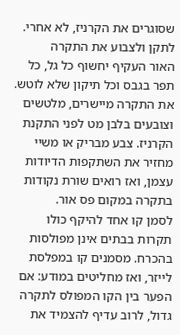שסוגרים את הקרניז, לא אחרי.
לתקן ולצבוע את התקרה
האור העקיף יחשוף כל גל, כל תפר בגבס וכל תיקון שלא לוטש. את התקרה מיישרים, מלטשים וצובעים בלבן מט לפני התקנת הקרניז. צבע מבריק או משיי מחזיר את השתקפות הדיודות עצמן, ואז רואים שורת נקודות בתקרה במקום פס אור.
לסמן קו אחד להיקף כולו
תקרות בבתים אינן מפולסות בהכרח. מסמנים קו במפלסת לייזר, ואז מחליטים במודע: אם הפער בין הקו המפולס לתקרה גדול, לרוב עדיף להצמיד את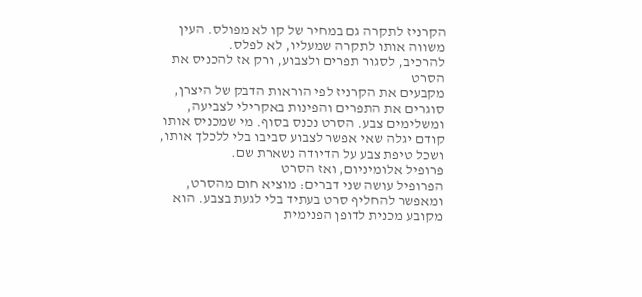הקרניז לתקרה גם במחיר של קו לא מפולס. העין משווה אותו לתקרה שמעליו, לא לפלס.
להרכיב, לסגור תפרים ולצבוע, ורק אז להכניס את הסרט
מקבעים את הקרניז לפי הוראות הדבק של היצרן, סוגרים את התפרים והפינות באקרילי לצביעה, ומשלימים צבע. הסרט נכנס בסוף. מי שמכניס אותו קודם יגלה שאי אפשר לצבוע סביבו בלי ללכלך אותו, ושכל טיפת צבע על הדיודה נשארת שם.
פרופיל אלומיניום, ואז הסרט
הפרופיל עושה שני דברים: מוציא חום מהסרט, ומאפשר להחליף סרט בעתיד בלי לגעת בצבע. הוא מקובע מכנית לדופן הפנימית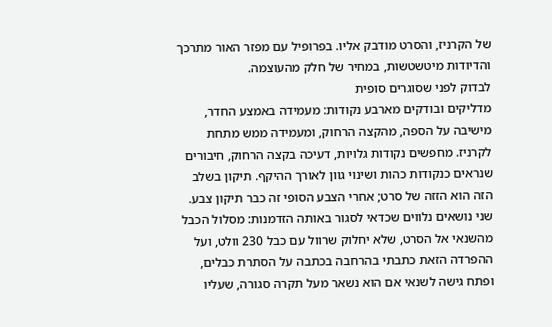של הקרניז, והסרט מודבק אליו. בפרופיל עם מפזר האור מתרכך והדיודות מיטשטשות, במחיר של חלק מהעוצמה.
לבדוק לפני שסוגרים סופית
מדליקים ובודקים מארבע נקודות: מעמידה באמצע החדר, מישיבה על הספה, מהקצה הרחוק, ומעמידה ממש מתחת לקרניז. מחפשים נקודות גלויות, דעיכה בקצה הרחוק, חיבורים שנראים כנקודות כהות ושינוי גוון לאורך ההיקף. תיקון בשלב הזה הוא הזזה של סרט; אחרי הצבע הסופי זה כבר תיקון צבע.
שני נושאים נלווים שכדאי לסגור באותה הזדמנות: מסלול הכבל מהשנאי אל הסרט, שלא יחלוק שרוול עם כבל 230 וולט, ועל ההפרדה הזאת כתבתי בהרחבה בכתבה על הסתרת כבלים, ופתח גישה לשנאי אם הוא נשאר מעל תקרה סגורה, שעליו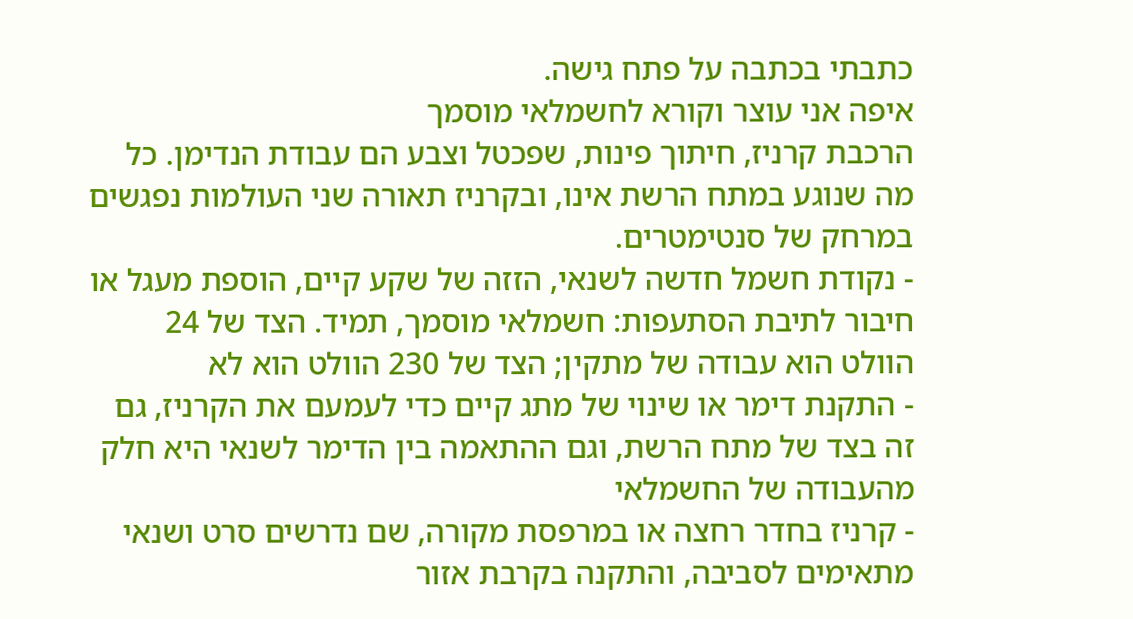כתבתי בכתבה על פתח גישה.
איפה אני עוצר וקורא לחשמלאי מוסמך
הרכבת קרניז, חיתוך פינות, שפכטל וצבע הם עבודת הנדימן. כל מה שנוגע במתח הרשת אינו, ובקרניז תאורה שני העולמות נפגשים במרחק של סנטימטרים.
- נקודת חשמל חדשה לשנאי, הזזה של שקע קיים, הוספת מעגל או חיבור לתיבת הסתעפות: חשמלאי מוסמך, תמיד. הצד של 24 הוולט הוא עבודה של מתקין; הצד של 230 הוולט הוא לא
- התקנת דימר או שינוי של מתג קיים כדי לעמעם את הקרניז, גם זה בצד של מתח הרשת, וגם ההתאמה בין הדימר לשנאי היא חלק מהעבודה של החשמלאי
- קרניז בחדר רחצה או במרפסת מקורה, שם נדרשים סרט ושנאי מתאימים לסביבה, והתקנה בקרבת אזור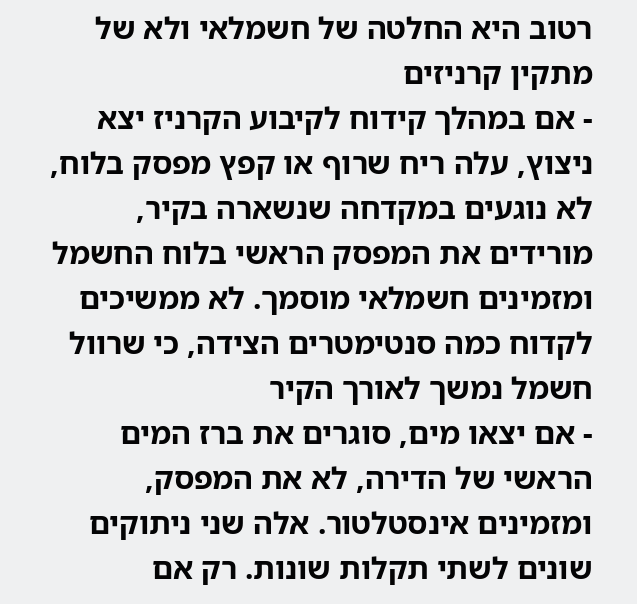רטוב היא החלטה של חשמלאי ולא של מתקין קרניזים
- אם במהלך קידוח לקיבוע הקרניז יצא ניצוץ, עלה ריח שרוף או קפץ מפסק בלוח, לא נוגעים במקדחה שנשארה בקיר, מורידים את המפסק הראשי בלוח החשמל ומזמינים חשמלאי מוסמך. לא ממשיכים לקדוח כמה סנטימטרים הצידה, כי שרוול חשמל נמשך לאורך הקיר
- אם יצאו מים, סוגרים את ברז המים הראשי של הדירה, לא את המפסק, ומזמינים אינסטלטור. אלה שני ניתוקים שונים לשתי תקלות שונות. רק אם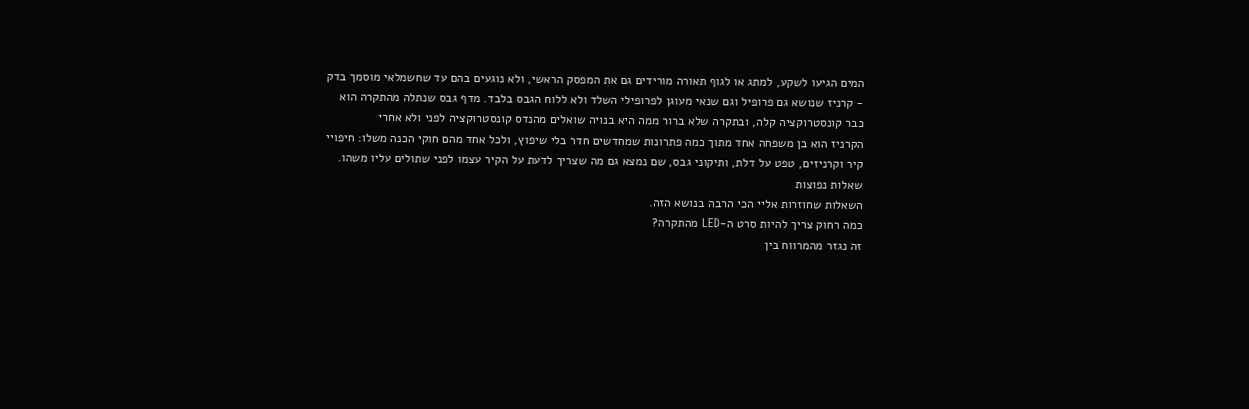המים הגיעו לשקע, למתג או לגוף תאורה מורידים גם את המפסק הראשי, ולא נוגעים בהם עד שחשמלאי מוסמך בדק
- קרניז שנושא גם פרופיל וגם שנאי מעוגן לפרופילי השלד ולא ללוח הגבס בלבד. מדף גבס שנתלה מהתקרה הוא כבר קונסטרוקציה קלה, ובתקרה שלא ברור ממה היא בנויה שואלים מהנדס קונסטרוקציה לפני ולא אחרי
הקרניז הוא בן משפחה אחד מתוך כמה פתרונות שמחדשים חדר בלי שיפוץ, ולכל אחד מהם חוקי הכנה משלו: חיפויי קיר וקרניזים, טפט על דלת, ותיקוני גבס, שם נמצא גם מה שצריך לדעת על הקיר עצמו לפני שתולים עליו משהו.
שאלות נפוצות
השאלות שחוזרות אליי הכי הרבה בנושא הזה.
כמה רחוק צריך להיות סרט ה-LED מהתקרה?
זה נגזר מהמרווח בין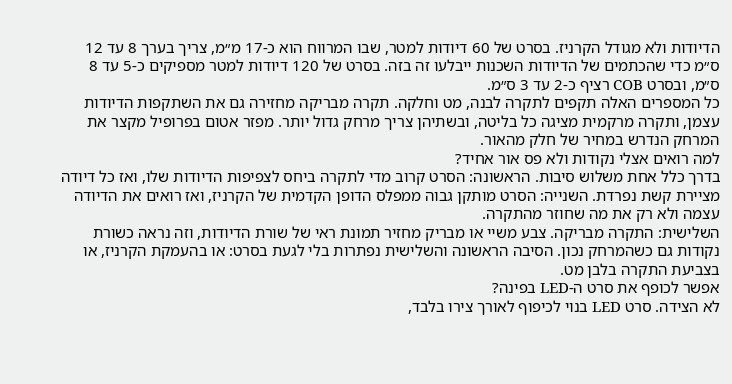הדיודות ולא מגודל הקרניז. בסרט של 60 דיודות למטר, שבו המרווח הוא כ-17 מ״מ, צריך בערך 8 עד 12 ס״מ כדי שהכתמים של הדיודות השכנות ייבלעו זה בזה. בסרט של 120 דיודות למטר מספיקים כ-5 עד 8 ס״מ, ובסרט COB רציף כ-2 עד 3 ס״מ.
כל המספרים האלה תקפים לתקרה לבנה, מט וחלקה. תקרה מבריקה מחזירה גם את השתקפות הדיודות עצמן, ותקרה מרקמית מציגה כל בליטה, ובשתיהן צריך מרחק גדול יותר. מפזר אטום בפרופיל מקצר את המרחק הנדרש במחיר של חלק מהאור.
למה רואים אצלי נקודות ולא פס אור אחיד?
בדרך כלל אחת משלוש סיבות. הראשונה: הסרט קרוב מדי לתקרה ביחס לצפיפות הדיודות שלו, ואז כל דיודה מציירת קשת נפרדת. השנייה: הסרט מותקן גבוה ממפלס הדופן הקדמית של הקרניז, ואז רואים את הדיודה עצמה ולא רק את מה שחוזר מהתקרה.
השלישית: התקרה מבריקה. צבע משיי או מבריק מחזיר תמונת ראי של שורת הדיודות, וזה נראה כשורת נקודות גם כשהמרחק נכון. הסיבה הראשונה והשלישית נפתרות בלי לגעת בסרט: או בהעמקת הקרניז, או בצביעת התקרה בלבן מט.
אפשר לכופף את סרט ה-LED בפינה?
לא הצידה. סרט LED בנוי לכיפוף לאורך צירו בלבד,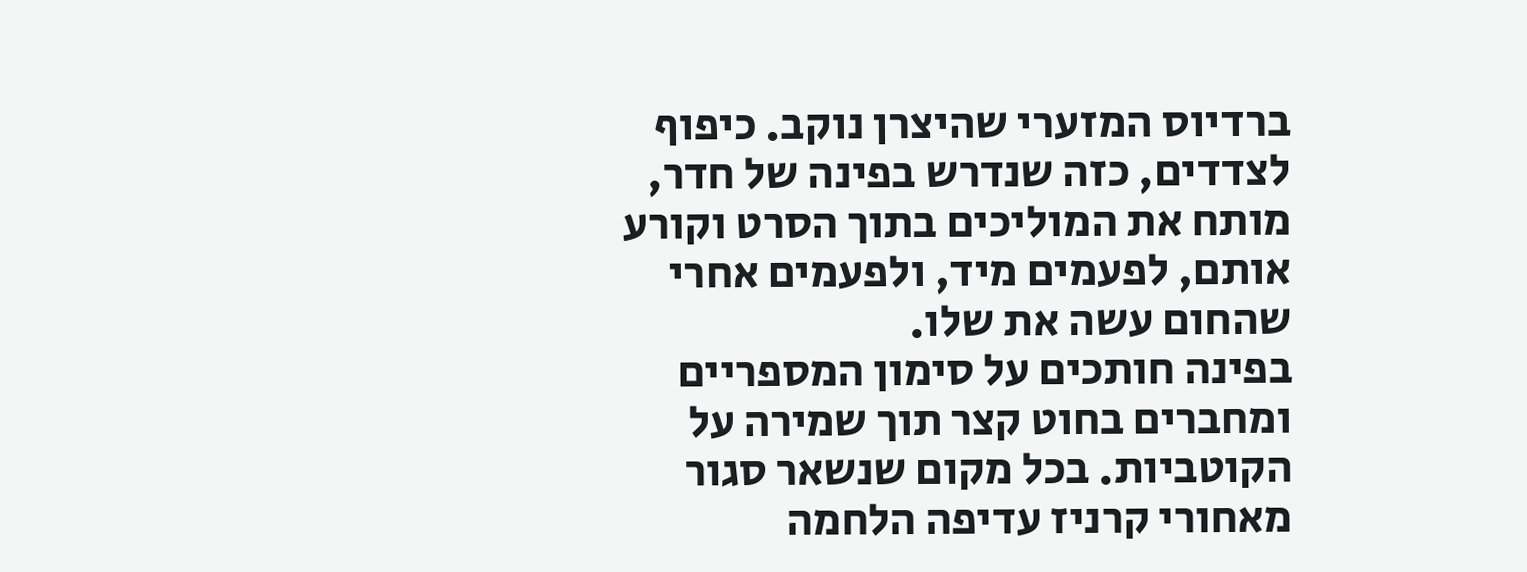ברדיוס המזערי שהיצרן נוקב. כיפוף לצדדים, כזה שנדרש בפינה של חדר, מותח את המוליכים בתוך הסרט וקורע אותם, לפעמים מיד, ולפעמים אחרי שהחום עשה את שלו.
בפינה חותכים על סימון המספריים ומחברים בחוט קצר תוך שמירה על הקוטביות. בכל מקום שנשאר סגור מאחורי קרניז עדיפה הלחמה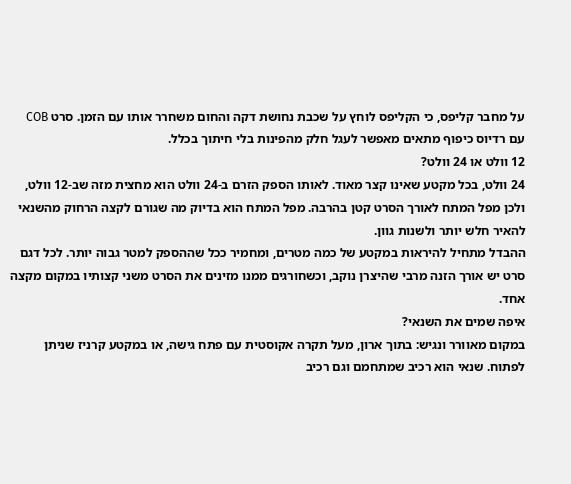על מחבר קליפס, כי הקליפס לוחץ על שכבת נחושת דקה והחום משחרר אותו עם הזמן. סרט COB עם רדיוס כיפוף מתאים מאפשר לעגל חלק מהפינות בלי חיתוך בכלל.
12 וולט או 24 וולט?
24 וולט, בכל מקטע שאינו קצר מאוד. לאותו הספק הזרם ב-24 וולט הוא מחצית מזה שב-12 וולט, ולכן מפל המתח לאורך הסרט קטן בהרבה. מפל המתח הוא בדיוק מה שגורם לקצה הרחוק מהשנאי להאיר חלש יותר ולשנות גוון.
ההבדל מתחיל להיראות במקטע של כמה מטרים, ומחמיר ככל שההספק למטר גבוה יותר. לכל דגם סרט יש אורך הזנה מרבי שהיצרן נוקב, וכשחורגים ממנו מזינים את הסרט משני קצותיו במקום מקצה אחד.
איפה שמים את השנאי?
במקום מאוורר ונגיש: בתוך ארון, מעל תקרה אקוסטית עם פתח גישה, או במקטע קרניז שניתן לפתוח. שנאי הוא רכיב שמתחמם וגם רכיב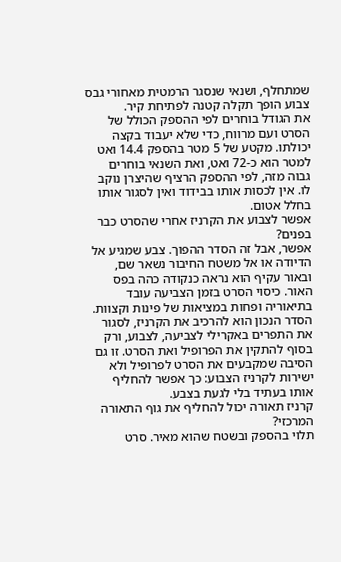שמתחלף, ושנאי שנסגר הרמטית מאחורי גבס צבוע הופך תקלה קטנה לפתיחת קיר.
את הגודל בוחרים לפי ההספק הכולל של הסרט ועם מרווח, כדי שלא יעבוד בקצה יכולתו. מקטע של 5 מטר בהספק 14.4 ואט למטר הוא כ-72 ואט, ואת השנאי בוחרים גבוה מזה, לפי ההספק הרציף שהיצרן נוקב לו. אין לכסות אותו בבידוד ואין לסגור אותו בחלל אטום.
אפשר לצבוע את הקרניז אחרי שהסרט כבר בפנים?
אפשר, אבל זה הסדר ההפוך. צבע שמגיע אל הדיודה או אל משטח החיבור נשאר שם, ובאור עקיף הוא נראה כנקודה כהה בפס האור. כיסוי הסרט בזמן הצביעה עובד בתיאוריה ופחות במציאות של פינות וקצוות.
הסדר הנכון הוא להרכיב את הקרניז, לסגור את התפרים באקרילי לצביעה, לצבוע, ורק בסוף להתקין את הפרופיל ואת הסרט. זו גם הסיבה שמקבעים את הסרט לפרופיל ולא ישירות לקרניז הצבוע: כך אפשר להחליף אותו בעתיד בלי לגעת בצבע.
קרניז תאורה יכול להחליף את גוף התאורה המרכזי?
תלוי בהספק ובשטח שהוא מאיר. סרט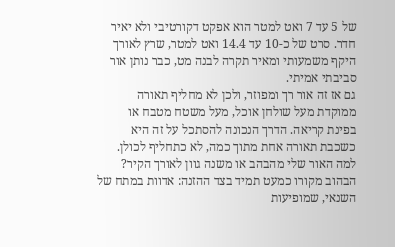של 5 עד 7 ואט למטר הוא אפקט דקורטיבי ולא יאיר חדר. סרט של כ-10 עד 14.4 ואט למטר, שרץ לאורך היקף משמעותי ומאיר תקרה לבנה מט, כבר נותן אור סביבתי אמיתי.
גם אז זה אור רך ומפוזר, ולכן לא מחליף תאורה ממוקדת מעל שולחן אוכל, מעל משטח מטבח או בפינת קריאה. הדרך הנכונה להסתכל על זה היא כשכבת תאורה אחת מתוך כמה, לא כתחליף לכולן.
למה האור שלי מהבהב או משנה גוון לאורך הקיר?
הבהוב מקורו כמעט תמיד בצד ההזנה: אדוות במתח של השנאי, שמופיעות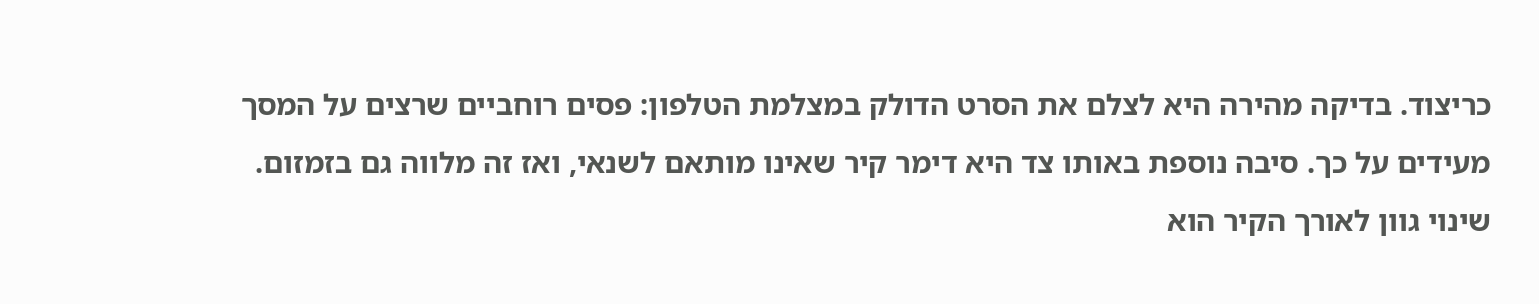כריצוד. בדיקה מהירה היא לצלם את הסרט הדולק במצלמת הטלפון: פסים רוחביים שרצים על המסך מעידים על כך. סיבה נוספת באותו צד היא דימר קיר שאינו מותאם לשנאי, ואז זה מלווה גם בזמזום.
שינוי גוון לאורך הקיר הוא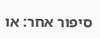סיפור אחר: או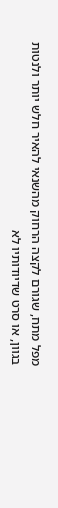מפל מתח, שגורם לקצה הרחוק מהשנאי להאיר חלש יותר ולנטות בגוון, או סרט שדיודותיו לא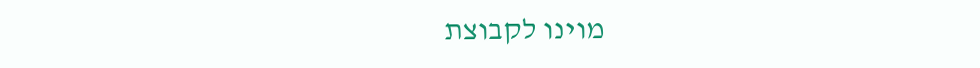מוינו לקבוצת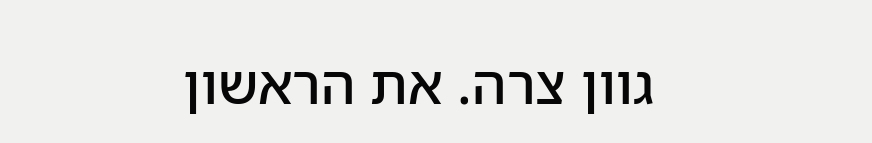גוון צרה. את הראשון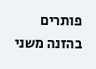פותרים בהזנה משני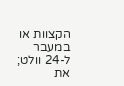הקצוות או במעבר ל-24 וולט; את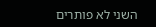השני לא פותרים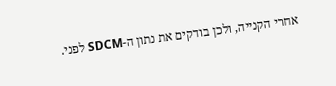אחרי הקנייה, ולכן בודקים את נתון ה-SDCM לפני.